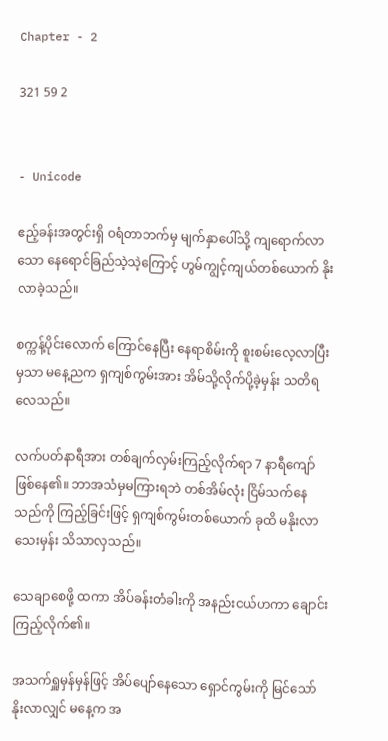Chapter - 2

321 59 2


- Unicode

ဧည့်ခန်းအတွင်းရှိ ဝရံတာ‌ဘက်မှ မျက်နှာပေါ်သို့ ကျရောက်လာသော နေရောင်ခြည်သဲ့သဲ့ကြောင့် ဟွမ်ကျွင့်ကျယ်တစ်ယောက် နိုးလာခဲ့သည်။

စက္ကန့်ပိုင်းလောက် ကြောင်နေပြီး နေရာစိမ်းကို စူးစမ်းလေ့လာပြီးမှသာ မနေ့ညက ရှကျစ်ကွမ်းအား အိမ်သို့လိုက်ပို့ခဲ့မှန်း သတိရလေသည်။

လက်ပတ်နာရီအား တစ်ချက်လှမ်းကြည့်လိုက်ရာ 7 နာရီကျော်ဖြစ်နေ၏။ ဘာအသံမှမကြားရဘဲ တစ်အိမ်လုံး ငြိမ်သက်နေသည်ကို ကြည့်ခြင်းဖြင့် ရှကျစ်ကွမ်းတစ်ယောက် ခုထိ မနိုးလာသေးမှန်း သိသာလှသည်။

သေချာစေဖို့ ထကာ အိပ်ခန်းတံခါးကို အနည်းငယ်ဟကာ ချောင်းကြည့်လိုက်၏။

အသက်ရှူမှန်မှန်ဖြင့် အိပ်ပျော်နေသော ရှောင်ကွမ်းကို မြင်သော် နိုးလာလျှင် မနေ့က အ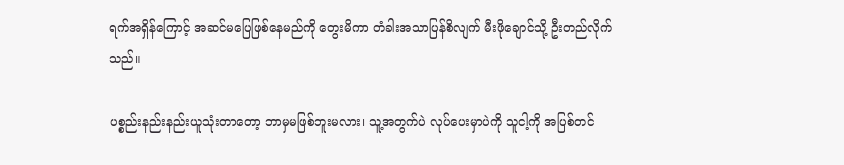ရက်အ‌ရှိန်ကြောင့် အဆင်မပြေဖြစ်နေမည်ကို တွေးမိကာ တံခါးအသာပြန်စိလျက် မီးဖိုချောင်သို့ ဦးတည်လိုက်သည်။

ပစ္စည်းနည်းနည်းယူသုံးတာတော့ ဘာမှမဖြစ်ဘူးမလား၊ သူ့အတွက်ပဲ လုပ်ပေးမှာပဲကို သူငါ့ကို အပြစ်တင်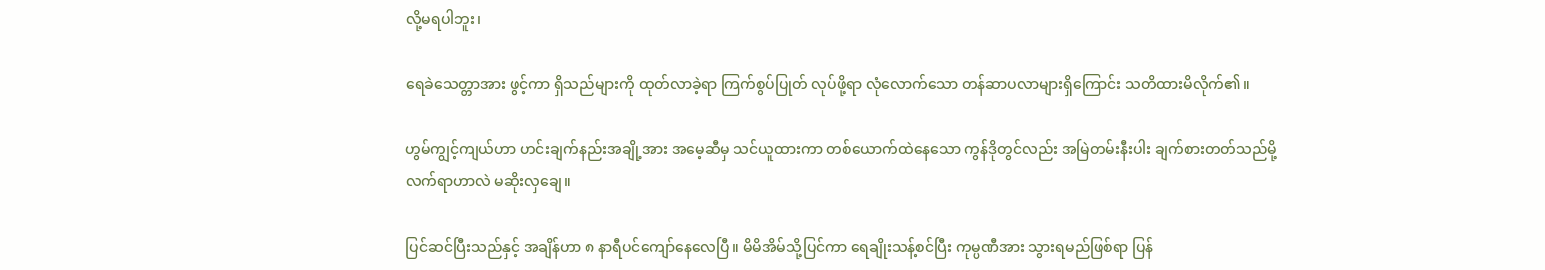လို့မရပါဘူး၊

ရေခဲသေတ္တာအား ဖွင့်ကာ ရှိသည်များကို ထုတ်လာခဲ့ရာ ကြက်စွပ်ပြုတ် လုပ်ဖို့ရာ လုံလောက်သော တန်ဆာပလာများရှိကြောင်း သတိထားမိလိုက်၏။

ဟွမ်ကျွင့်ကျယ်ဟာ ဟင်းချက်နည်းအချို့အား အမေ့ဆီမှ သင်ယူထားကာ တစ်ယောက်ထဲနေသော ကွန်ဒိုတွင်လည်း အမြဲတမ်းနီးပါး ချက်စားတတ်သည်မို့ လက်ရာဟာလဲ မဆိုးလှချေ။

ပြင်ဆင်ပြီးသည်နှင့် အချိန်ဟာ ၈ နာရီပင်ကျော်နေလေပြီ။ မိမိအိမ်သို့ပြင်ကာ ရေချိုးသန့်စင်ပြီး ကုမ္ပဏီအား သွားရမည်ဖြစ်ရာ ပြန်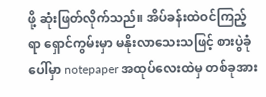ဖို့ ဆုံးဖြတ်လိုက်သည်။ အိပ်ခန်းထဲဝင်ကြည့်ရာ ရှောင်ကွမ်းမှာ မနိုးလာသေးသဖြင့် စားပွဲခုံပေါ်မှာ notepaper အထုပ်လေးထဲမှ တစ်ခုအား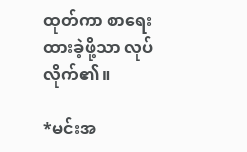ထုတ်ကာ စာရေးထားခဲ့ဖို့သာ လုပ်လိုက်၏။

*မင်းအ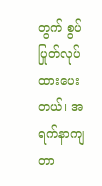တွက် စွပ်ပြုတ်လုပ်ထားပေးတယ်၊ အရက်နာကျတာ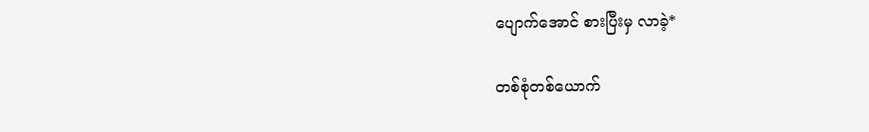ပျောက်အောင် စားပြီးမှ လာခဲ့*

တစ်စုံတစ်ယောက်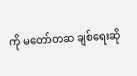ကို မတော်တဆ ချစ်ရေးဆို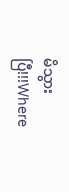မိသွားပြီ!!!Where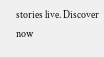stories live. Discover now